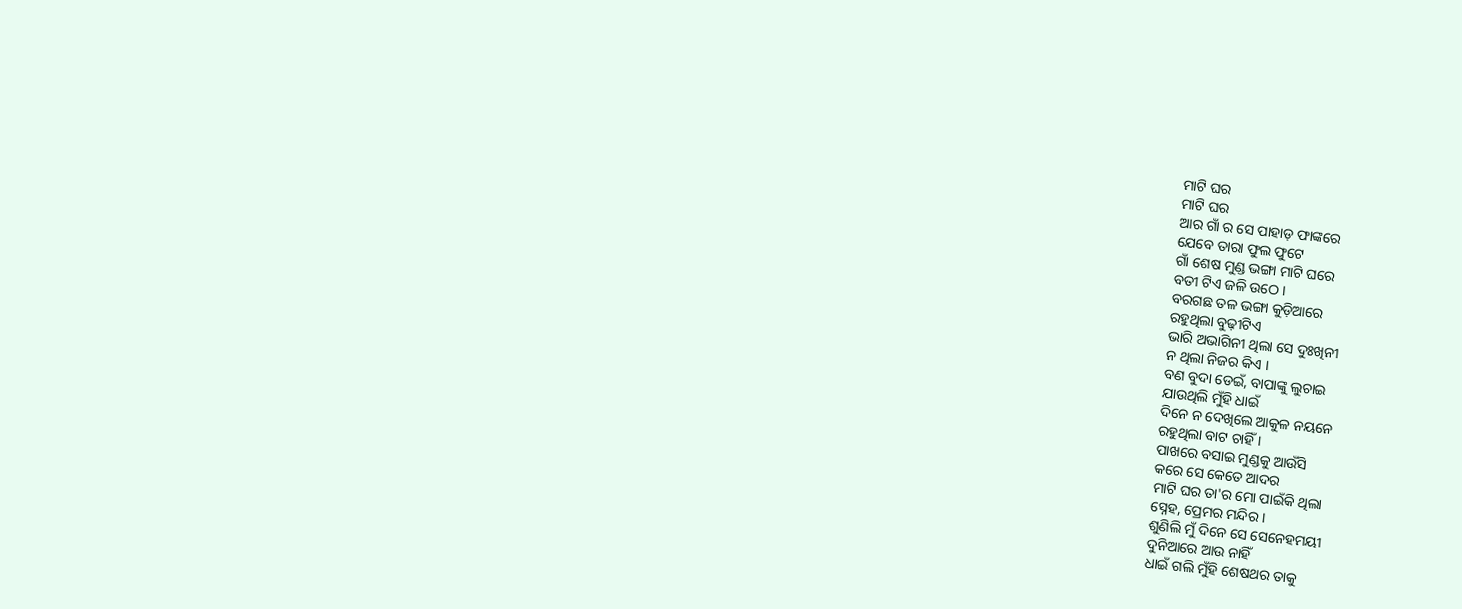ମାଟି ଘର
ମାଟି ଘର
ଆର ଗାଁ ର ସେ ପାହାଡ଼ ଫାଙ୍କରେ
ଯେବେ ତାରା ଫୁଲ ଫୁଟେ
ଗାଁ ଶେଷ ମୁଣ୍ଡ ଭଙ୍ଗା ମାଟି ଘରେ
ବତୀ ଟିଏ ଜଳି ଉଠେ ।
ବରଗଛ ତଳ ଭଙ୍ଗା କୁଡ଼ିଆରେ
ରହୁଥିଲା ବୁଢ଼ୀଟିଏ
ଭାରି ଅଭାଗିନୀ ଥିଲା ସେ ଦୁଃଖିନୀ
ନ ଥିଲା ନିଜର କିଏ ।
ବଣ ବୁଦା ଡେଇଁ, ବାପାଙ୍କୁ ଲୁଚାଇ
ଯାଉଥିଲି ମୁଁହି ଧାଇଁ
ଦିନେ ନ ଦେଖିଲେ ଆକୁଳ ନୟନେ
ରହୁଥିଲା ବାଟ ଚାହିଁ ।
ପାଖରେ ବସାଇ ମୁଣ୍ଡକୁ ଆଉଁସି
କରେ ସେ କେତେ ଆଦର
ମାଟି ଘର ତା'ର ମୋ ପାଇଁକି ଥିଲା
ସ୍ନେହ, ପ୍ରେମର ମନ୍ଦିର ।
ଶୁଣିଲି ମୁଁ ଦିନେ ସେ ସେନେହମୟୀ
ଦୁନିଆରେ ଆଉ ନାହିଁ
ଧାଇଁ ଗଲି ମୁଁହି ଶେଷଥର ତାକୁ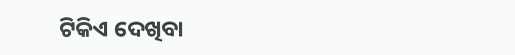ଟିକିଏ ଦେଖିବା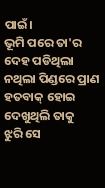ପାଇଁ।
ଭୂମି ପରେ ତା'ର ଦେହ ପଡିଥିଲା
ନଥିଲା ପିଣ୍ଡରେ ପ୍ରାଣ
ହତବାକ୍ ହୋଇ ଦେଖୁଥିଲି ତାକୁ
ଝୁରି ସେ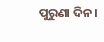ପୁରୁଣା ଦିନ ।